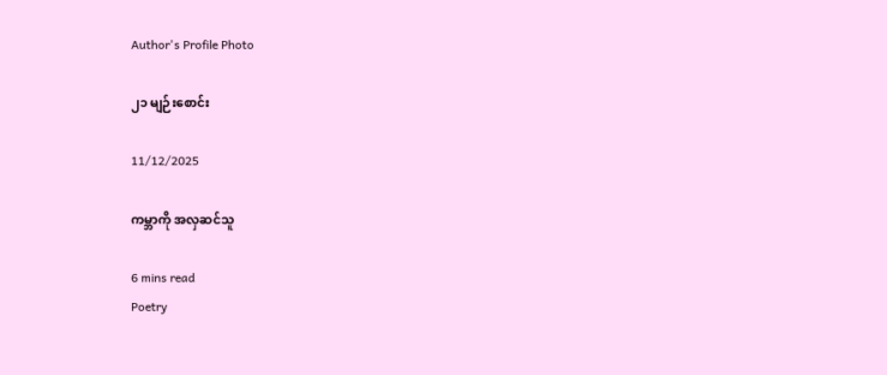Author's Profile Photo

၂၁ မျဉ်းစောင်း

11/12/2025

ကမ္ဘာကို အလှဆင်သူ

6 mins read
Poetry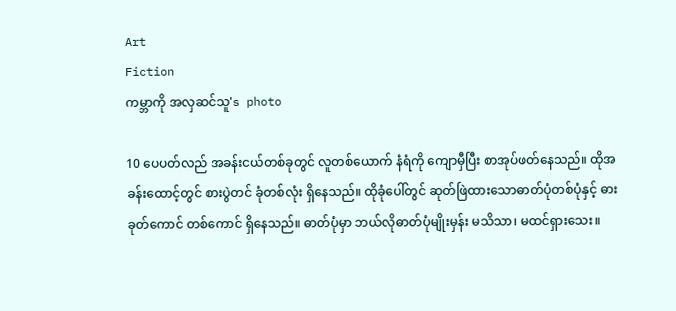Art
Fiction
ကမ္ဘာကို အလှဆင်သူ's photo

10 ပေပတ်လည် အခန်းငယ်တစ်ခုတွင် လူတစ်ယောက် နံရံကို ကျောမှီပြီး စာအုပ်ဖတ်နေသည်။ ထိုအခန်းထောင့်တွင် စားပွဲတင် ခုံတစ်လုံး ရှိနေသည်။ ထိုခုံပေါ်တွင် ဆုတ်ဖြဲထားသောဓာတ်ပုံတစ်ပုံနှင့် ဓားခုတ်ကောင် တစ်ကောင် ရှိနေသည်။ ဓာတ်ပုံမှာ ဘယ်လိုဓာတ်ပုံမျိုးမှန်း မသိသာ၊ မထင်ရှားသေး။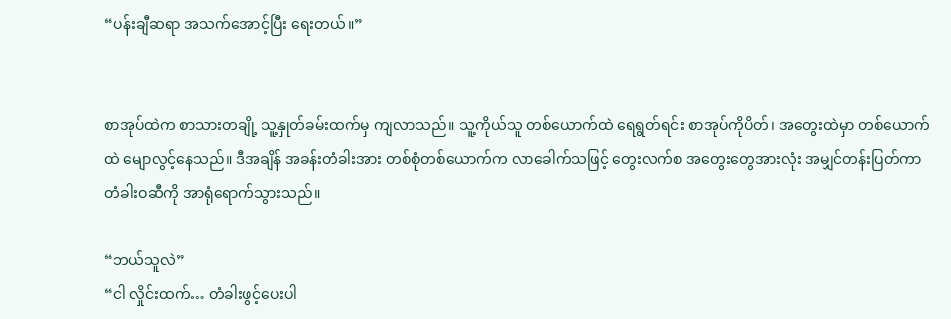“ပန်းချီဆရာ အသက်အောင့်ပြီး ရေးတယ်။”


စာအုပ်ထဲက စာသားတချို့ သူ့နှုတ်ခမ်းထက်မှ ကျလာသည်။ သူ့ကိုယ်သူ တစ်ယောက်ထဲ ရေရွတ်ရင်း စာအုပ်ကိုပိတ်၊ အတွေးထဲမှာ တစ်ယောက်ထဲ မျောလွင့်နေသည်။ ဒီအချိန် အခန်းတံခါးအား တစ်စုံတစ်ယောက်က လာခေါက်သဖြင့် တွေးလက်စ အတွေးတွေအားလုံး အမျှင်တန်းပြတ်ကာ တံခါးဝဆီကို အာရုံရောက်သွားသည်။

“ဘယ်သူလဲ”
“ငါ လှိုင်းထက်… တံခါးဖွင့်ပေးပါ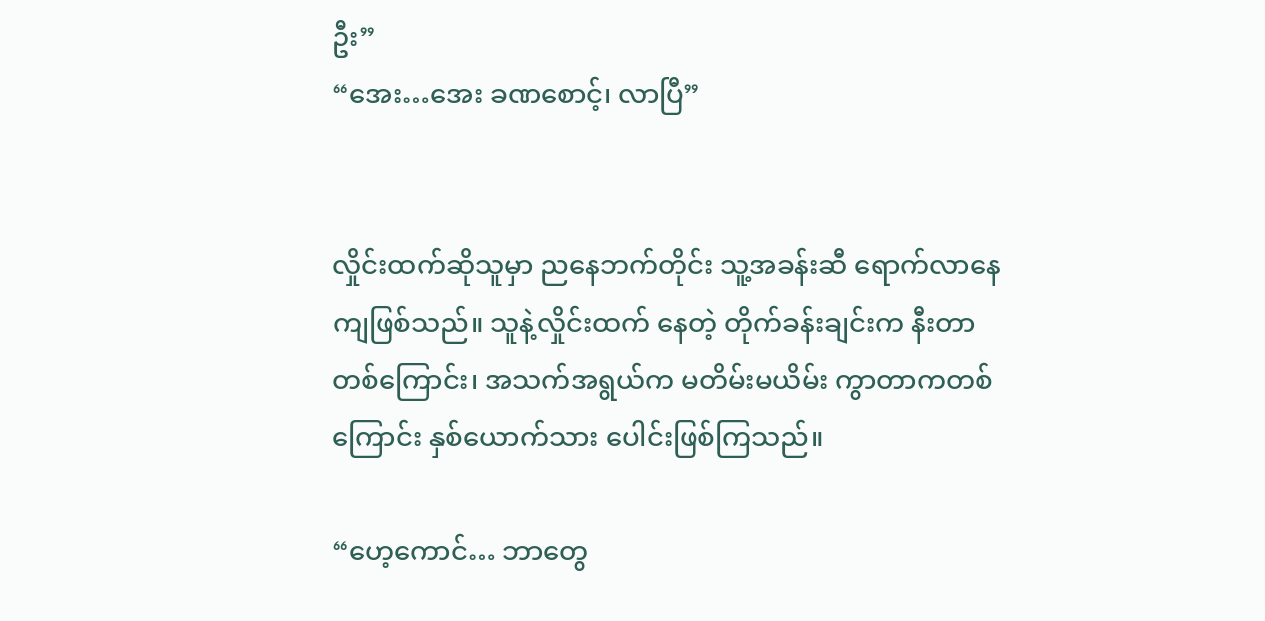ဦး”
“အေး…အေး ခဏစောင့်၊ လာပြီ”


လှိုင်းထက်ဆိုသူမှာ ညနေဘက်တိုင်း သူ့အခန်းဆီ ရောက်လာနေကျဖြစ်သည်။ သူနဲ့လှိုင်းထက် နေတဲ့ တိုက်ခန်းချင်းက နီးတာတစ်ကြောင်း၊ အသက်အရွယ်က မတိမ်းမယိမ်း ကွာတာကတစ်ကြောင်း နှစ်ယောက်သား ပေါင်းဖြစ်ကြသည်။

“ဟေ့ကောင်… ဘာတွေ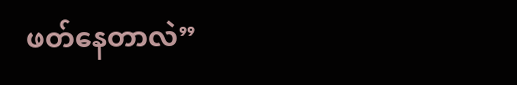ဖတ်နေတာလဲ”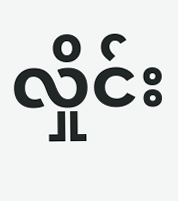လှိုင်း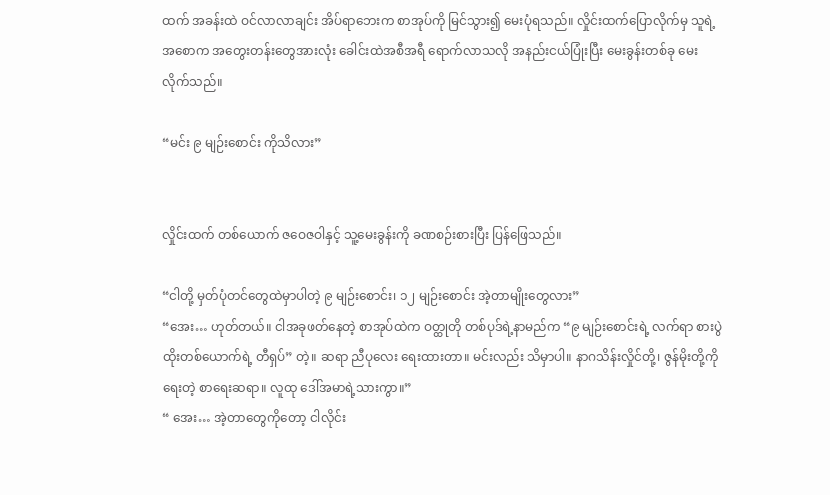ထက် အခန်းထဲ ဝင်လာလာချင်း အိပ်ရာဘေးက စာအုပ်ကို မြင်သွား၍ မေးပုံရသည်။ လှိုင်းထက်ပြောလိုက်မှ သူရဲ့ အစောက အတွေးတန်းတွေအားလုံး ခေါင်းထဲအစီအရီ ရောက်လာသလို အနည်းငယ်ပြုံးပြီး မေးခွန်းတစ်ခု မေးလိုက်သည်။

“မင်း ၉ မျဉ်းစောင်း ကိုသိလား”


လှိုင်းထက် တစ်ယောက် ဇဝေဇဝါနှင့် သူ့မေးခွန်းကို ခဏစဉ်းစားပြီး ပြန်ဖြေသည်။

“ငါတို့ မှတ်ပုံတင်တွေထဲမှာပါတဲ့ ၉ မျဉ်းစောင်း၊ ၁၂ မျဉ်းစောင်း အဲ့တာမျိုးတွေလား”
“အေး… ဟုတ်တယ်။ ငါအခုဖတ်နေတဲ့ စာအုပ်ထဲက ဝတ္ထုတို တစ်ပုဒ်ရဲ့နာမည်က “၉ မျဉ်းစောင်းရဲ့ လက်ရာ စားပွဲထိုးတစ်ယောက်ရဲ့ တီရှပ်” တဲ့။ ဆရာ ညီပုလေး ရေးထားတာ။ မင်းလည်း သိမှာပါ။ နာဂသိန်းလှိုင်တို့၊ ဇွန်မိုးတို့ကို ရေးတဲ့ စာရေးဆရာ။ လူထု ဒေါ်အမာရဲ့သားကွာ။”
“ အေး… အဲ့တာတွေကိုတော့ ငါလိုင်း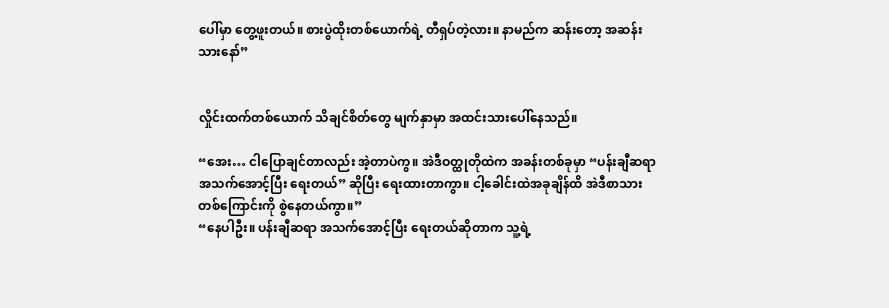ပေါ်မှာ တွေ့ဖူးတယ်။ စားပွဲထိုးတစ်ယောက်ရဲ့ တီရှပ်တဲ့လား။ နာမည်က ဆန်းတော့ အဆန်းသားနော်”


လှိုင်းထက်တစ်ယောက် သိချင်စိတ်တွေ မျက်နှာမှာ အထင်းသားပေါ်နေသည်။

“အေး… ငါပြောချင်တာလည်း အဲ့တာပဲကွ။ အဲဒီဝတ္ထုတိုထဲက အခန်းတစ်ခုမှာ “ပန်းချီဆရာ အသက်အောင့်ပြီး ရေးတယ်” ဆိုပြီး ရေးထားတာကွာ။ ငါ့ခေါင်းထဲအခုချိန်ထိ အဲဒီစာသားတစ်ကြောင်းကို စွဲနေတယ်ကွာ။”
“နေပါဦး။ ပန်းချီဆရာ အသက်အောင့်ပြီး ရေးတယ်ဆိုတာက သူ့ရဲ့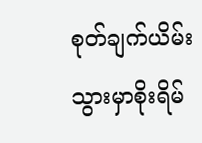စုတ်ချက်ယိမ်းသွားမှာစိုးရိမ်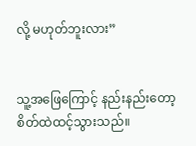လို့ မဟုတ်ဘူးလား”


သူ့အဖြေကြောင့် နည်းနည်းတော့ စိတ်ထဲထင့်သွားသည်။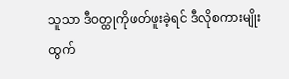သူသာ ဒီဝတ္ထုကိုဖတ်ဖူးခဲ့ရင် ဒီလိုစကားမျိုး ထွက်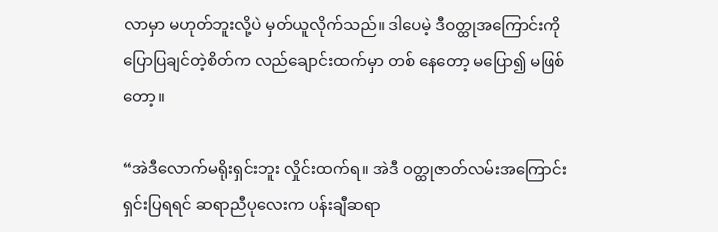လာမှာ မဟုတ်ဘူးလို့ပဲ မှတ်ယူလိုက်သည်။ ဒါပေမဲ့ ဒီဝတ္ထုအကြောင်းကို ပြောပြချင်တဲ့စိတ်က လည်ချောင်းထက်မှာ တစ် နေတော့ မပြော၍ မဖြစ်တော့။

“အဲဒီလောက်မရိုးရှင်းဘူး လှိုင်းထက်ရ။ အဲဒီ ဝတ္ထုဇာတ်လမ်းအကြောင်း ရှင်းပြရရင် ဆရာညီပုလေးက ပန်းချီဆရာ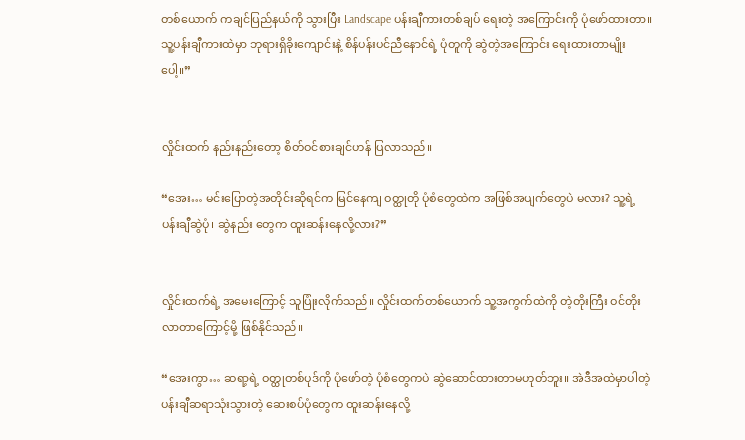တစ်ယောက် ကချင်ပြည်နယ်ကို သွားပြီး Landscape ပန်းချီကားတစ်ချပ် ရေးတဲ့ အကြောင်းကို ပုံဖော်ထားတာ။ သူ့ပန်းချီကားထဲမှာ ဘုရားရှိခိုးကျောင်းနဲ့ စိန်ပန်းပင်ညီနောင်ရဲ့ ပုံတူကို ဆွဲတဲ့အကြောင်း ရေးထားတာမျိုးပေါ့။”


လှိုင်းထက် နည်းနည်းတော့ စိတ်ဝင်စားချင်ဟန် ပြလာသည်။

“အေး… မင်းပြောတဲ့အတိုင်းဆိုရင်က မြင်နေကျ ဝတ္ထုတို ပုံစံတွေထဲက အဖြစ်အပျက်တွေပဲ မလား? သူ့ရဲ့ ပန်းချီဆွဲပုံ၊ ဆွဲနည်း တွေက ထူးဆန်းနေလို့လား?”


လှိုင်းထက်ရဲ့ အမေးကြောင့် သူပြုံးလိုက်သည်။ လှိုင်းထက်တစ်ယောက် သူ့အကွက်ထဲကို တဲ့တိုးကြီး ဝင်တိုးလာတာကြောင့်မို့ ဖြစ်နိုင်သည်။

“အေးကွာ… ဆရာ့ရဲ့ ဝတ္ထုတစ်ပုဒ်ကို ပုံဖော်တဲ့ ပုံစံတွေကပဲ ဆွဲဆောင်ထားတာမဟုတ်ဘူး။ အဲဒီအထဲမှာပါတဲ့ ပန်းချီဆရာသုံးသွားတဲ့ ဆေးစပ်ပုံတွေက ထူးဆန်းနေလို့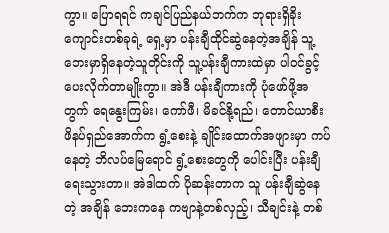ကွာ။ ပြောရရင် ကချင်ပြည်နယ်ဘက်က ဘုရားရှိခိုးကျောင်းတစ်ခုရဲ့ ရှေ့မှာ ပန်းချီထိုင်ဆွဲနေတဲ့အချိန် သူ့ဘေးမှာရှိနေတဲ့သူတိုင်းကို သူ့ပန်းချီကားထဲမှာ ပါဝင်ခွင့်ပေးလိုက်တာမျိုးကွာ။ အဲဒီ ပန်းချီကားကို ပုံဖော်ဖို့အတွက် ရေနွေးကြမ်း၊ ကော်ဖီ၊ မိခင်နို့ရည်၊ တောင်ယာစီးဖိနပ်ရှည်အောက်က ရွံ့စေးနဲ့ ချိုင်းထောက်အဖျားမှာ ကပ်နေတဲ့ ဘိလပ်မြေရောင် ရွံ့စေးတွေကို ပေါင်းပြီး ပန်းချီရေးသွားတာ။ အဲဒါထက် ပိုဆန်းတာက သူ ပန်းချီဆွဲနေတဲ့ အချိန် ဘေးကနေ ကဗျာနဲ့တစ်လှည့်၊ သီချင်းနဲ့ တစ်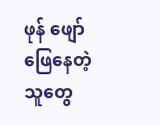ဖုန် ဖျော်ဖြေနေတဲ့သူတွေ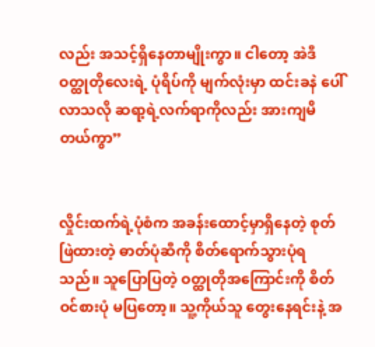လည်း အသင့်ရှိနေတာမျိုးကွာ။ ငါတော့ အဲဒီ ဝတ္ထုတိုလေးရဲ့ ပုံရိပ်ကို မျက်လုံးမှာ ထင်းခနဲ ပေါ်လာသလို ဆရာ့ရဲ့လက်ရာကိုလည်း အားကျမိတယ်ကွာ”


လှိုင်းထက်ရဲ့ပုံစံက အခန်းထောင့်မှာရှိနေတဲ့ စုတ်ဖြဲထားတဲ့ ဓာတ်ပုံဆီကို စိတ်ရောက်သွားပုံရသည်။ သူပြောပြတဲ့ ဝတ္ထုတိုအကြောင်းကို စိတ်ဝင်စားပုံ မပြတော့။ သူ့ကိုယ်သူ တွေးနေရင်းနဲ့ အ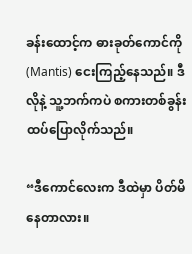ခန်းထောင့်က ဓားခုတ်ကောင်ကို(Mantis) ငေးကြည့်နေသည်။ ဒီလိုနဲ့ သူ့ဘက်ကပဲ စကားတစ်ခွန်း ထပ်ပြောလိုက်သည်။

“ဒီကောင်လေးက ဒီထဲမှာ ပိတ်မိနေတာလား။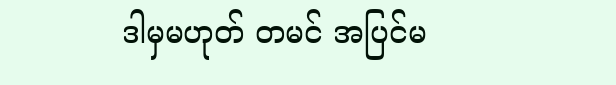ဒါမှမဟုတ် တမင် အပြင်မ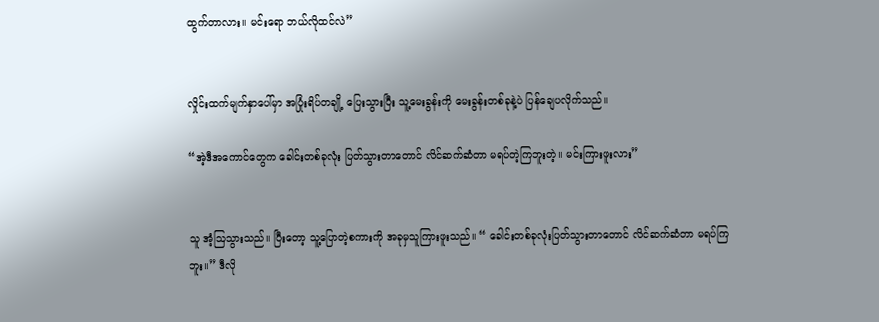ထွက်တာလား။ မင်းရော ဘယ်လိုထင်လဲ”


လှိုင်းထက်မျက်နှာပေါ်မှာ အပြုံးရိပ်တချို့ ပြေးသွားပြီး သူ့မေးခွန်းကို မေးခွန်းတစ်ခုနဲ့ပဲ ပြန်ချေပလိုက်သည်။

“အဲ့ဒီအကောင်တွေက ခေါင်းတစ်ခုလုံး ပြတ်သွားတာတောင် လိင်ဆက်ဆံတာ မရပ်တဲ့ကြဘူးတဲ့။ မင်းကြားဖူးလား”


သူ အံ့ဩသွားသည်။ ပြီးတော့ သူ့ပြောတဲ့စကားကို အခုမှသူကြားဖူးသည်။ “ ခေါင်းတစ်ခုလုံးပြတ်သွားတာတောင် လိင်ဆက်ဆံတာ မရပ်ကြဘူး။” ဒီလို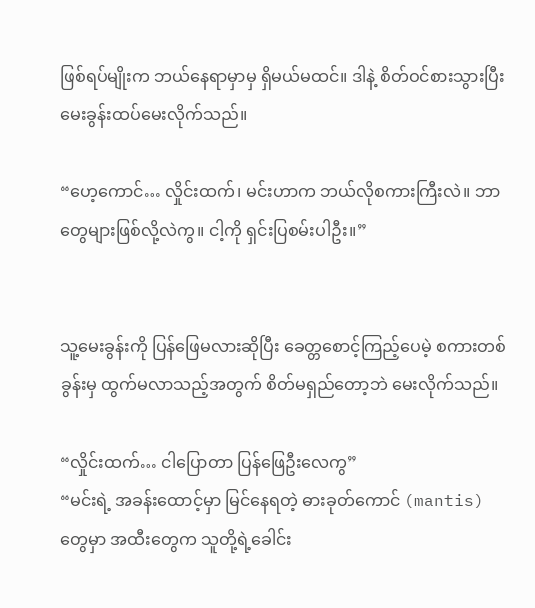ဖြစ်ရပ်မျိုးက ဘယ်နေရာမှာမှ ရှိမယ်မထင်။ ဒါနဲ့ စိတ်ဝင်စားသွားပြီး မေးခွန်းထပ်မေးလိုက်သည်။

“ဟေ့ကောင်… လှိုင်းထက်၊ မင်းဟာက ဘယ်လိုစကားကြီးလဲ။ ဘာတွေများဖြစ်လို့လဲကွ။ ငါ့ကို ရှင်းပြစမ်းပါဦး။”


သူ့မေးခွန်းကို ပြန်ဖြေမလားဆိုပြီး ခေတ္တစောင့်ကြည့်ပေမဲ့ စကားတစ်ခွန်းမှ ထွက်မလာသည့်အတွက် စိတ်မရှည်တော့ဘဲ မေးလိုက်သည်။

“လှိုင်းထက်… ငါပြောတာ ပြန်ဖြေဦးလေကွ”
“မင်းရဲ့ အခန်းထောင့်မှာ မြင်နေရတဲ့ ဓားခုတ်ကောင် (mantis) တွေမှာ အထီးတွေက သူတို့ရဲ့ခေါင်း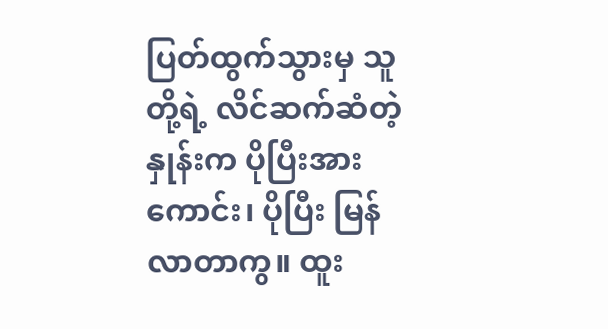ပြတ်ထွက်သွားမှ သူတို့ရဲ့ လိင်ဆက်ဆံတဲ့နှုန်းက ပိုပြီးအားကောင်း၊ ပိုပြီး မြန်လာတာကွ။ ထူး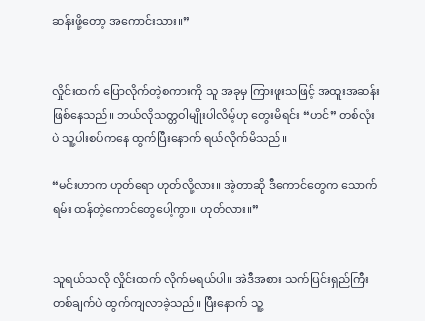ဆန်းဖို့တော့ အကောင်းသား။”


လှိုင်းထက် ပြောလိုက်တဲ့စကားကို သူ အခုမှ ကြားဖူးသဖြင့် အထူးအဆန်းဖြစ်နေသည်။ ဘယ်လိုသတ္တဝါမျိုးပါလိမ့်ဟု တွေးမိရင်း “ဟင်” တစ်လုံးပဲ သူ့ပါးစပ်ကနေ ထွက်ပြီးနောက် ရယ်လိုက်မိသည်။

“မင်းဟာက ဟုတ်ရော ဟုတ်လို့လား။ အဲ့တာဆို ဒီကောင်တွေက သောက်ရမ်း ထန်တဲ့ကောင်တွေပေါ့ကွာ။ ဟုတ်လား။”


သူရယ်သလို လှိုင်းထက် လိုက်မရယ်ပါ။ အဲဒီအစား သက်ပြင်းရှည်ကြီးတစ်ချက်ပဲ ထွက်ကျလာခဲ့သည်။ ပြီးနောက် သူ့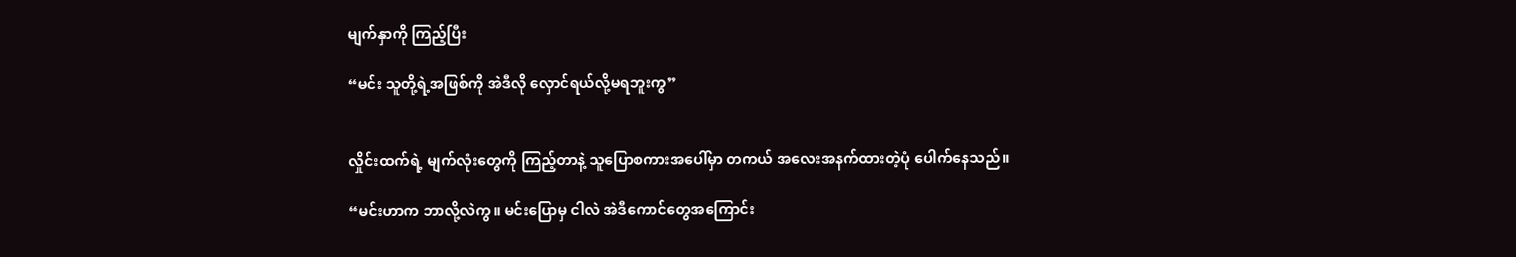မျက်နှာကို ကြည့်ပြီး

“မင်း သူတို့ရဲ့အဖြစ်ကို အဲဒီလို လှောင်ရယ်လို့မရဘူးကွ”


လှိုင်းထက်ရဲ့ မျက်လုံးတွေကို ကြည့်တာနဲ့ သူပြောစကားအပေါ်မှာ တကယ် အလေးအနက်ထားတဲ့ပုံ ပေါက်နေသည်။

“မင်းဟာက ဘာလို့လဲကွ။ မင်းပြောမှ ငါလဲ အဲဒီကောင်တွေအကြောင်း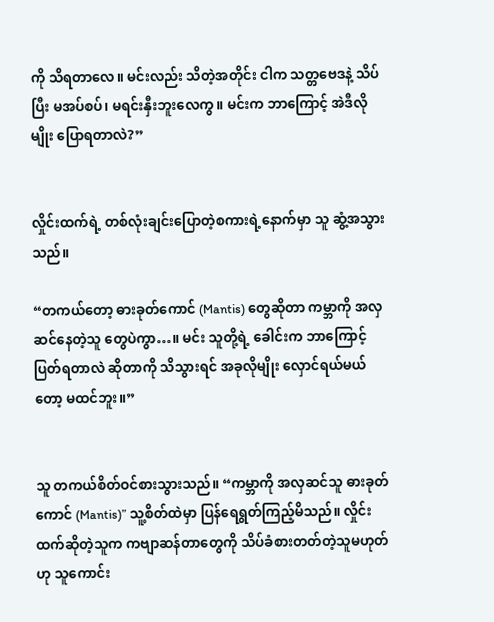ကို သိရတာလေ။ မင်းလည်း သိတဲ့အတိုင်း ငါက သတ္တဗေဒနဲ့ သိပ်ပြီး မအပ်စပ်၊ မရင်းနှီးဘူးလေကွ။ မင်းက ဘာကြောင့် အဲဒီလိုမျိုး ပြောရတာလဲ?”


လှိုင်းထက်ရဲ့ တစ်လုံးချင်းပြောတဲ့စကားရဲ့နောက်မှာ သူ ဆွံ့အသွားသည်။

“တကယ်တော့ ဓားခုတ်ကောင် (Mantis) တွေဆိုတာ ကမ္ဘာကို အလှဆင်နေတဲ့သူ တွေပဲကွာ…။ မင်း သူတို့ရဲ့ ခေါင်းက ဘာကြောင့်ပြတ်ရတာလဲ ဆိုတာကို သိသွားရင် အခုလိုမျိုး လှောင်ရယ်မယ်တော့ မထင်ဘူး။”


သူ တကယ်စိတ်ဝင်စားသွားသည်။ “ကမ္ဘာကို အလှဆင်သူ ဓားခုတ်ကောင် (Mantis)” သူ့စိတ်ထဲမှာ ပြန်ရေရွတ်ကြည့်မိသည်။ လှိုင်းထက်ဆိုတဲ့သူက ကဗျာဆန်တာတွေကို သိပ်ခံစားတတ်တဲ့သူမဟုတ်ဟု သူကောင်း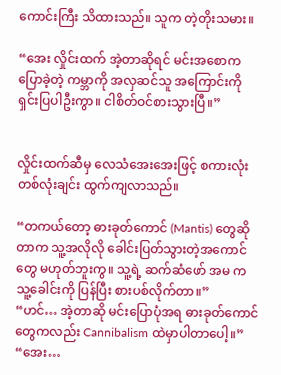ကောင်းကြီး သိထားသည်။ သူက တဲ့တိုးသမား။

“အေး လှိုင်းထက် အဲ့တာဆိုရင် မင်းအစောက ပြောခဲ့တဲ့ ကမ္ဘာကို အလှဆင်သူ အကြောင်းကို ရှင်းပြပါဦးကွာ။ ငါစိတ်ဝင်စားသွားပြီ။”


လှိုင်းထက်ဆီမှ လေသံအေးအေးဖြင့် စကားလုံးတစ်လုံးချင်း ထွက်ကျလာသည်။

“တကယ်တော့ ဓားခုတ်ကောင် (Mantis) တွေဆိုတာက သူ့အလိုလို ခေါင်းပြတ်သွားတဲ့အကောင်တွေ မဟုတ်ဘူးကွ။ သူ့ရဲ့ ဆက်ဆံဖော် အမ က သူ့ခေါင်းကို ပြန်ပြီး စားပစ်လိုက်တာ။”
“ဟင်… အဲ့တာဆို မင်းပြောပုံအရ ဓားခုတ်ကောင်တွေကလည်း Cannibalism ထဲမှာပါတာပေါ့။”
“အေး…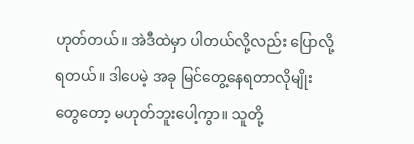ဟုတ်တယ်။ အဲဒီထဲမှာ ပါတယ်လို့လည်း ပြောလို့ရတယ်။ ဒါပေမဲ့ အခု မြင်တွေ့နေရတာလိုမျိုးတွေတော့ မဟုတ်ဘူးပေါ့ကွာ။ သူတို့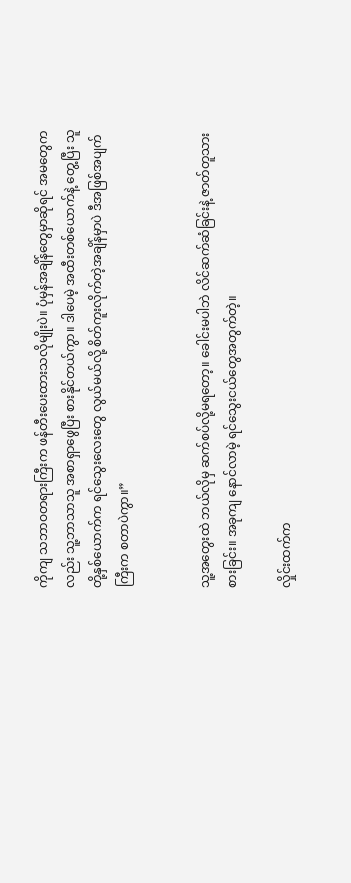ကိုကျ သဘာဝတရားကြီးက ဖန်တီးပေးထားသလိုမျိုးပဲ။ ပုံမှန်အချိန်တွေမှာဆိုရင် အမတွေကလည်း သူ့ဘာသာသူ အစာရှာဖွေပြီး စားနိုင်တယ်ကွာ။ ဒါပေမဲ့ အထီးတစ်ယောက်နဲ့ တွေ့ပြီး သူတို့နှစ်ယောက်က ရင်သွေးလေးတွေ လွယ်မယ်လို့ စိတ်ကူးလိုက်တဲ့အချိန်မှာပဲ ဒီအဖြစ်အပျက်ကြီးက စတာပဲကွာ။”


သူ့အတွေးထဲ ဘယ်လိုမှ ဆက်စပ်လို့မရတော့။ ခေါင်းမပါဘဲ လိင်ဆက်ဆံခြင်းနဲ့ ဇာတ်တူသားစားခြင်း။ အခုကျ နောင်လာမဲ့ ရင်သွေးငယ်တွေအတွက်တဲ့။

လှိုင်းထက်က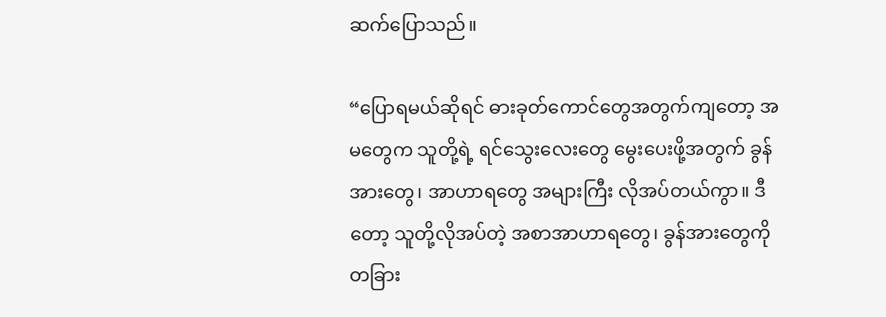ဆက်ပြောသည်။

“ပြောရမယ်ဆိုရင် ဓားခုတ်ကောင်တွေအတွက်ကျတော့ အမတွေက သူတို့ရဲ့ ရင်သွေးလေးတွေ မွေးပေးဖို့အတွက် ခွန်အားတွေ၊ အာဟာရတွေ အများကြီး လိုအပ်တယ်ကွာ။ ဒီတော့ သူတို့လိုအပ်တဲ့ အစာအာဟာရတွေ၊ ခွန်အားတွေကို တခြား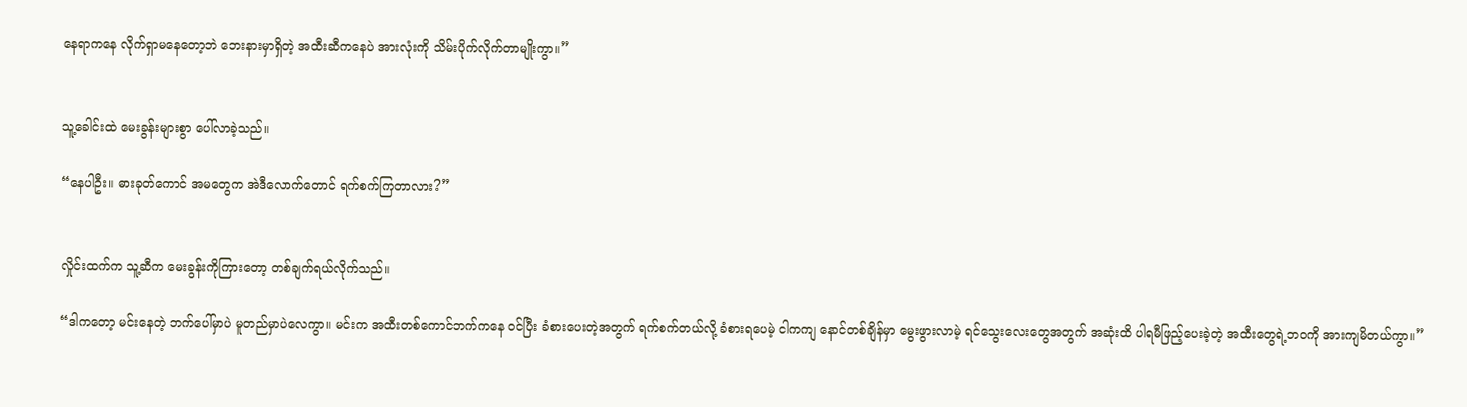နေရာကနေ လိုက်ရှာမနေတော့ဘဲ ဘေးနားမှာရှိတဲ့ အထီးဆီကနေပဲ အားလုံးကို သိမ်းပိုက်လိုက်တာမျိုးကွာ။”


သူ့ခေါင်းထဲ မေးခွန်းများစွာ ပေါ်လာခဲ့သည်။

“နေပါဦး။ ဓားခုတ်ကောင် အမတွေက အဲဒီလောက်တောင် ရက်စက်ကြတာလား?”


လှိုင်းထက်က သူ့ဆီက မေးခွန်းကိုကြားတော့ တစ်ချက်ရယ်လိုက်သည်။

“ဒါကတော့ မင်းနေတဲ့ ဘက်ပေါ်မှာပဲ မူတည်မှာပဲလေကွာ။ မင်းက အထီးတစ်ကောင်ဘက်ကနေ ဝင်ပြီး ခံစားပေးတဲ့အတွက် ရက်စက်တယ်လို့ ခံစားရပေမဲ့ ငါကကျ နောင်တစ်ချိန်မှာ မွေးဖွားလာမဲ့ ရင်သွေးလေးတွေအတွက် အဆုံးထိ ပါရမီဖြည့်ပေးခဲ့တဲ့ အထီးတွေရဲ့ဘဝကို အားကျမိတယ်ကွာ။”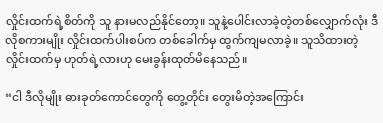လှိုင်းထက်ရဲ့စိတ်ကို သူ နားမလည်နိုင်တော့။ သူနဲ့ပေါင်းလာခဲ့တဲ့တစ်လျှောက်လုံး ဒီလိုစကားမျိုး လှိုင်းထက်ပါးစပ်က တစ်ခေါက်မှ ထွက်ကျမလာခဲ့။ သူသိထားတဲ့ လှိုင်းထက်မှ ဟုတ်ရဲ့လားဟု မေးခွန်းထုတ်မိနေသည်။

“ငါ ဒီလိုမျိုး ဓားခုတ်ကောင်တွေကို တွေ့တိုင်း တွေးမိတဲ့အကြောင်း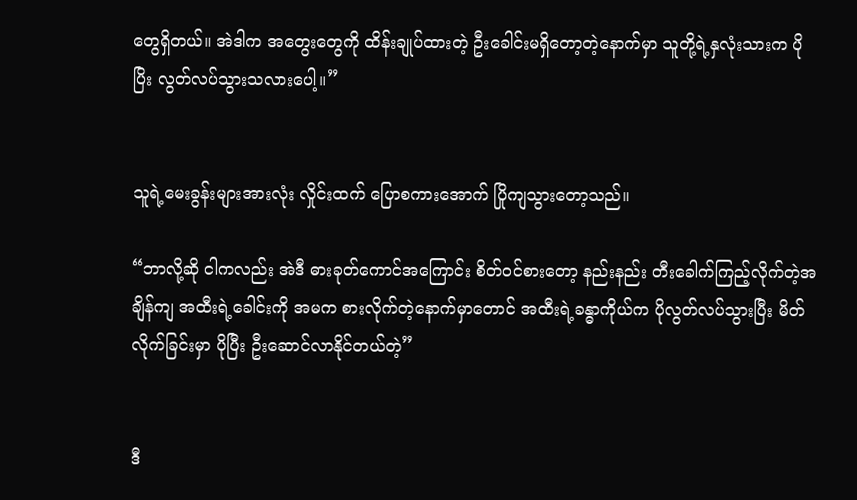တွေရှိတယ်။ အဲဒါက အတွေးတွေကို ထိန်းချုပ်ထားတဲ့ ဦးခေါင်းမရှိတော့တဲ့နောက်မှာ သူတို့ရဲ့နှလုံးသားက ပိုပြိး လွတ်လပ်သွားသလားပေါ့။”


သူရဲ့မေးခွန်းများအားလုံး လှိုင်းထက် ပြောစကားအောက် ပြိုကျသွားတော့သည်။

“ဘာလို့ဆို ငါကလည်း အဲဒီ ဓားခုတ်ကောင်အကြောင်း စိတ်ဝင်စားတော့ နည်းနည်း တီးခေါက်ကြည့်လိုက်တဲ့အချိန်ကျ အထီးရဲ့ခေါင်းကို အမက စားလိုက်တဲ့နောက်မှာတောင် အထီးရဲ့ခန္ဓာကိုယ်က ပိုလွတ်လပ်သွားပြီး မိတ်လိုက်ခြင်းမှာ ပိုပြီး ဦးဆောင်လာနိုင်တယ်တဲ့”


ဒီ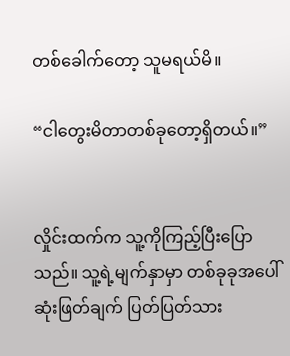တစ်ခေါက်တော့ သူမရယ်မိ။

“ငါတွေးမိတာတစ်ခုတော့ရှိတယ်။”


လှိုင်းထက်က သူ့ကိုကြည့်ပြီးပြောသည်။ သူ့ရဲ့မျက်နှာမှာ တစ်ခုခုအပေါ် ဆုံးဖြတ်ချက် ပြတ်ပြတ်သား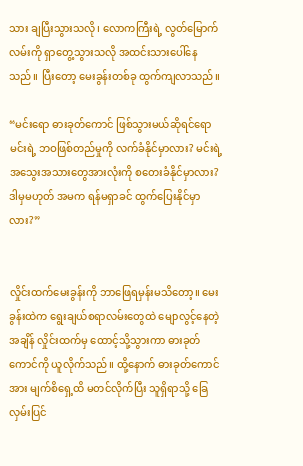သား ချပြီးသွားသလို၊ လောကကြီးရဲ့ လွတ်မြောက်လမ်းကို ရှာတွေ့သွားသလို အထင်းသားပေါ်နေသည်။ ပြီးတော့ မေးခွန်းတစ်ခု ထွက်ကျလာသည်။

“မင်းရော ဓားခုတ်ကောင် ဖြစ်သွားမယ်ဆိုရင်ရော မင်းရဲ့ ဘဝဖြစ်တည်မှုကို လက်ခံနိုင်မှာလား? မင်းရဲ့အသွေးအသားတွေအားလုံးကို စတေးခံနိုင်မှာလား? ဒါမှမဟုတ် အမက ရန်မရှာခင် ထွက်ပြေးနိုင်မှာလား?”


လှိုင်းထက်မေးခွန်းကို ဘာဖြေရမှန်းမသိတော့။ မေးခွန်းထဲက ရွေးချယ်စရာလမ်းတွေထဲ မျောလွင့်နေတဲ့အချိန် လှိုင်းထက်မှ ထောင့်သို့သွားကာ ဓားခုတ်ကောင်ကို ယူလိုက်သည်။ ထို့နောက် ဓားခုတ်ကောင်အား မျက်စိရှေ့ထိ မတင်လိုက်ပြီး သူရှိရာသို့ ခြေလှမ်းပြင်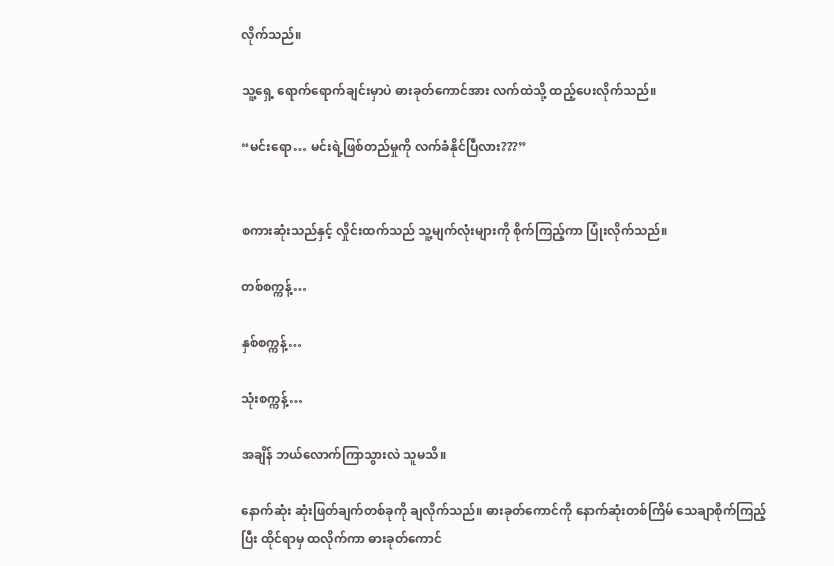လိုက်သည်။

သူ့ရှေ့ ရောက်ရောက်ချင်းမှာပဲ ဓားခုတ်ကောင်အား လက်ထဲသို့ ထည့်ပေးလိုက်သည်။

“မင်းရော… မင်းရဲ့ဖြစ်တည်မှုကို လက်ခံနိုင်ပြီလား???”


စကားဆုံးသည်နှင့် လှိုင်းထက်သည် သူ့မျက်လုံးများကို စိုက်ကြည့်ကာ ပြုံးလိုက်သည်။

တစ်စက္ကန့်…

နှစ်စက္ကန့်…

သုံးစက္ကန့်…

အချိန် ဘယ်လောက်ကြာသွားလဲ သူမသိ။

နောက်ဆုံး ဆုံးဖြတ်ချက်တစ်ခုကို ချလိုက်သည်။ ဓားခုတ်ကောင်ကို နောက်ဆုံးတစ်ကြိမ် သေချာစိုက်ကြည့်ပြီး ထိုင်ရာမှ ထလိုက်ကာ ဓားခုတ်ကောင်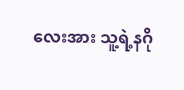လေးအား သူ့ရဲ့နဂို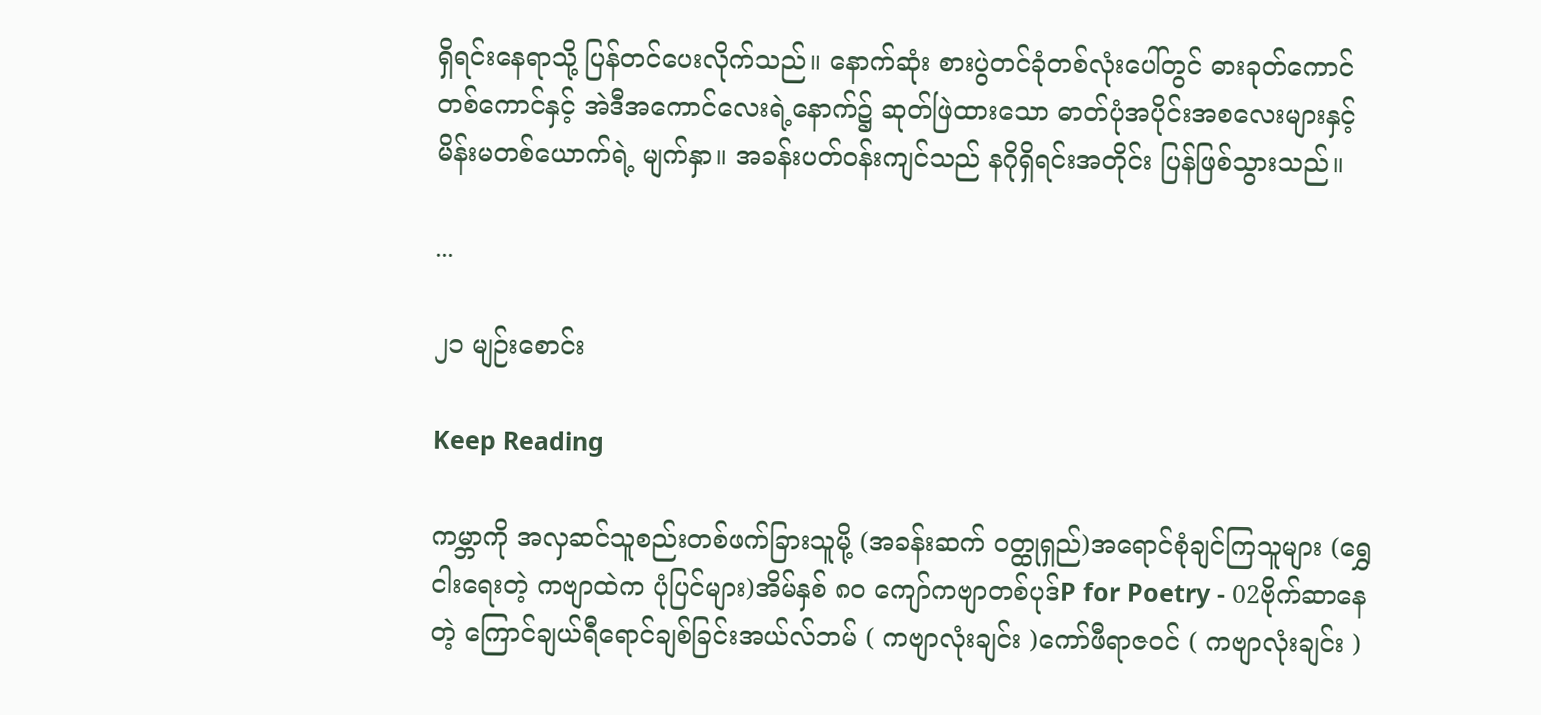ရှိရင်းနေရာသို့ ပြန်တင်ပေးလိုက်သည်။ နောက်ဆုံး စားပွဲတင်ခုံတစ်လုံးပေါ်တွင် ဓားခုတ်ကောင်တစ်ကောင်နှင့် အဲဒီအကောင်လေးရဲ့နောက်၌ ဆုတ်ဖြဲထားသော ဓာတ်ပုံအပိုင်းအစလေးများနှင့် မိန်းမတစ်ယောက်ရဲ့ မျက်နှာ။ အခန်းပတ်ဝန်းကျင်သည် နဂိုရှိရင်းအတိုင်း ပြန်ဖြစ်သွားသည်။

...

၂၁ မျဉ်းစောင်း

Keep Reading

ကမ္ဘာကို အလှဆင်သူစည်းတစ်ဖက်ခြားသူမို့ (အခန်းဆက် ဝတ္ထု‌ရှည်)အရောင်စုံချင်ကြသူများ (ရွှေငါးရေးတဲ့ ကဗျာထဲက ပုံပြင်များ)အိမ်နှစ် ၈၀ ကျော်က‌ဗျာတစ်ပုဒ်P for Poetry - 02ဗိုက်ဆာနေတဲ့ ကြောင်ချယ်ရီရောင်ချစ်ခြင်းအယ်လ်ဘမ် ( ကဗျာလုံးချင်း )ကော်ဖီရာဇဝင် ( ကဗျာလုံးချင်း )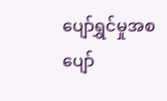ပျော်ရွှင်မှုအစ ပျော်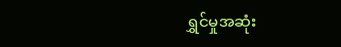ရွှင်မှုအဆုံး